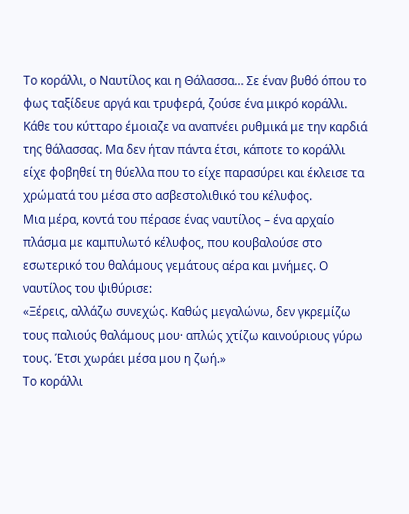Το κοράλλι, ο Ναυτίλος και η Θάλασσα… Σε έναν βυθό όπου το φως ταξίδευε αργά και τρυφερά, ζούσε ένα μικρό κοράλλι. Κάθε του κύτταρο έμοιαζε να αναπνέει ρυθμικά με την καρδιά της θάλασσας. Μα δεν ήταν πάντα έτσι, κάποτε το κοράλλι είχε φοβηθεί τη θύελλα που το είχε παρασύρει και έκλεισε τα χρώματά του μέσα στο ασβεστολιθικό του κέλυφος.
Μια μέρα, κοντά του πέρασε ένας ναυτίλος – ένα αρχαίο πλάσμα με καμπυλωτό κέλυφος, που κουβαλούσε στο εσωτερικό του θαλάμους γεμάτους αέρα και μνήμες. Ο ναυτίλος του ψιθύρισε:
«Ξέρεις, αλλάζω συνεχώς. Καθώς μεγαλώνω, δεν γκρεμίζω τους παλιούς θαλάμους μου· απλώς χτίζω καινούριους γύρω τους. Έτσι χωράει μέσα μου η ζωή.»
Το κοράλλι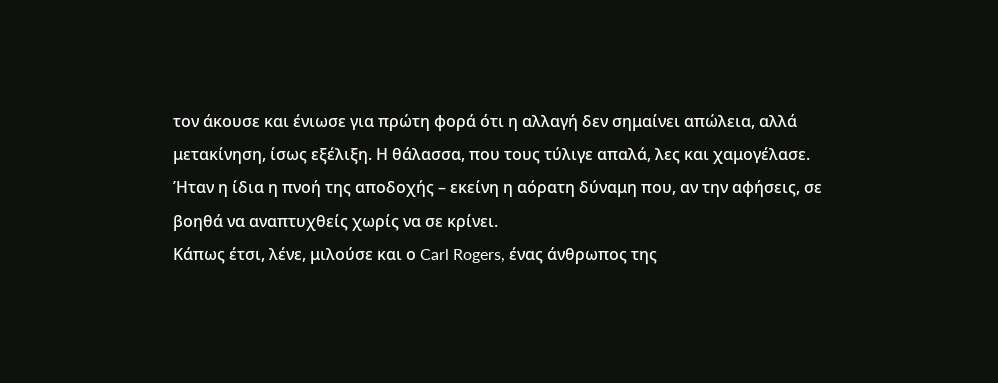τον άκουσε και ένιωσε για πρώτη φορά ότι η αλλαγή δεν σημαίνει απώλεια, αλλά μετακίνηση, ίσως εξέλιξη. Η θάλασσα, που τους τύλιγε απαλά, λες και χαμογέλασε. Ήταν η ίδια η πνοή της αποδοχής – εκείνη η αόρατη δύναμη που, αν την αφήσεις, σε βοηθά να αναπτυχθείς χωρίς να σε κρίνει.
Κάπως έτσι, λένε, μιλούσε και ο Carl Rogers, ένας άνθρωπος της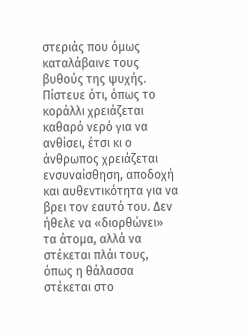στεριάς που όμως καταλάβαινε τους βυθούς της ψυχής. Πίστευε ότι, όπως το κοράλλι χρειάζεται καθαρό νερό για να ανθίσει, έτσι κι ο άνθρωπος χρειάζεται ενσυναίσθηση, αποδοχή και αυθεντικότητα για να βρει τον εαυτό του. Δεν ήθελε να «διορθώνει» τα άτομα, αλλά να στέκεται πλάι τους, όπως η θάλασσα στέκεται στο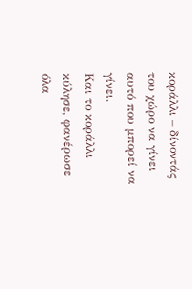κοράλλι – δίνοντάς του χώρο να γίνει αυτό που μπορεί να γίνει.
Και το κοράλλι κύλησε, φανέρωσε όλα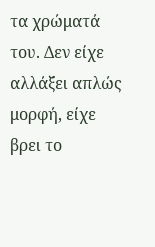τα χρώματά του. Δεν είχε αλλάξει απλώς μορφή, είχε βρει το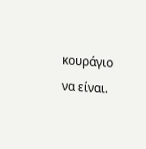κουράγιο να είναι.